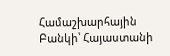Համաշխարհային Բանկի՝ Հայաստանի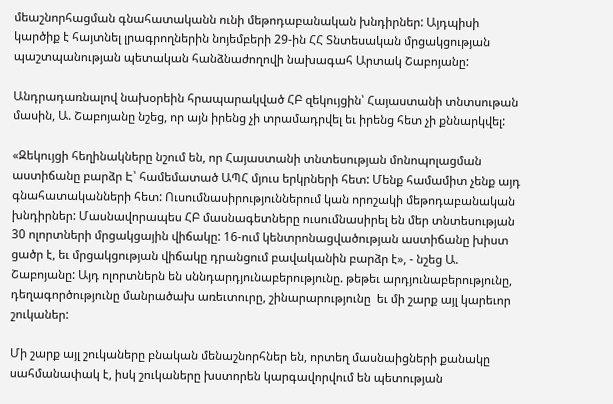մեաշնորհացման գնահատականն ունի մեթոդաբանական խնդիրներ: Այդպիսի կարծիք է հայտնել լրագրողներին նոյեմբերի 29-ին ՀՀ Տնտեսական մրցակցության պաշտպանության պետական հանձնաժողովի նախագահ Արտակ Շաբոյանը:

Անդրադառնալով նախօրեին հրապարակված ՀԲ զեկույցին՝ Հայաստանի տնտսութան մասին, Ա. Շաբոյանը նշեց, որ այն իրենց չի տրամադրվել եւ իրենց հետ չի քննարկվել:

«Զեկույցի հեղինակները նշում են, որ Հայաստանի տնտեսության մոնոպոլացման աստիճանը բարձր Է՝ համեմատած ԱՊՀ մյուս երկրների հետ: Մենք համամիտ չենք այդ գնահատականների հետ: Ուսումնասիրություններում կան որոշակի մեթոդաբանական խնդիրներ: Մասնավորապես ՀԲ մասնագետները ուսումնասիրել են մեր տնտեսության 30 ոլորտների մրցակցային վիճակը: 16-ում կենտրոնացվածության աստիճանը խիստ ցածր է, եւ մրցակցության վիճակը դրանցում բավականին բարձր է», - նշեց Ա. Շաբոյանը: Այդ ոլորտներն են սննդարդյունաբերությունը. թեթեւ արդյունաբերությունը, դեղագործությունը մանրածախ առեւտուրը, շինարարությունը  եւ մի շարք այլ կարեւոր շուկաներ:

Մի շարք այլ շուկաները բնական մենաշնորհներ են, որտեղ մասնաիցների քանակը սահմանափակ է, իսկ շուկաները խստորեն կարգավորվում են պետության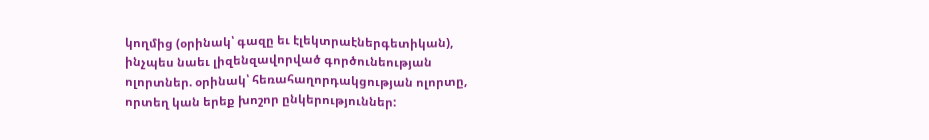կողմից (օրինակ՝ գազը եւ էլեկտրաէներգետիկան), ինչպես նաեւ լիզենզավորված գործունեության ոլորտներ. օրինակ՝ հեռահաղորդակցության ոլորտը, որտեղ կան երեք խոշոր ընկերություններ: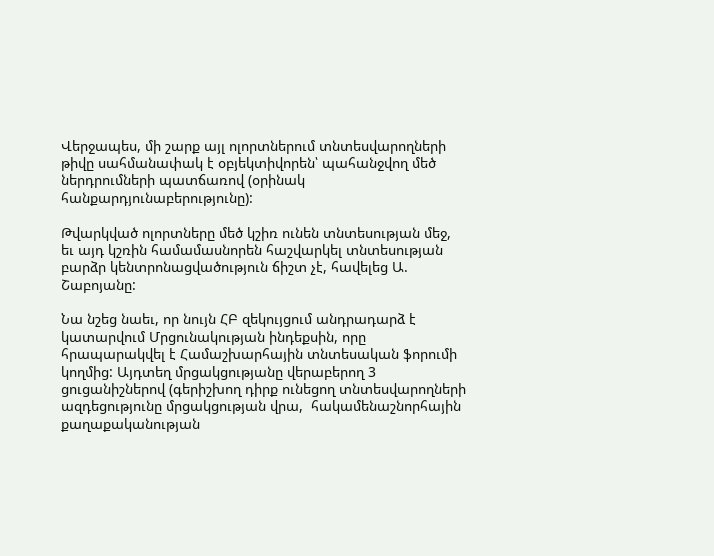Վերջապես, մի շարք այլ ոլորտներում տնտեսվարողների թիվը սահմանափակ է օբյեկտիվորեն՝ պահանջվող մեծ ներդրումների պատճառով (օրինակ հանքարդյունաբերությունը):

Թվարկված ոլորտները մեծ կշիռ ունեն տնտեսության մեջ, եւ այդ կշռին համամասնորեն հաշվարկել տնտեսության բարձր կենտրոնացվածություն ճիշտ չէ, հավելեց Ա. Շաբոյանը:

Նա նշեց նաեւ, որ նույն ՀԲ զեկույցում անդրադարձ է կատարվում Մրցունակության ինդեքսին, որը հրապարակվել է Համաշխարհային տնտեսական ֆորումի կողմից: Այդտեղ մրցակցությանը վերաբերող 3 ցուցանիշներով (գերիշխող դիրք ունեցող տնտեսվարողների ազդեցությունը մրցակցության վրա,  հակամենաշնորհային քաղաքականության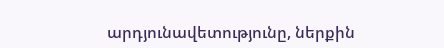արդյունավետությունը, ներքին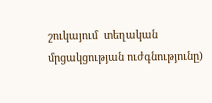շուկայում  տեղական մրցակցության ուժգնությունը)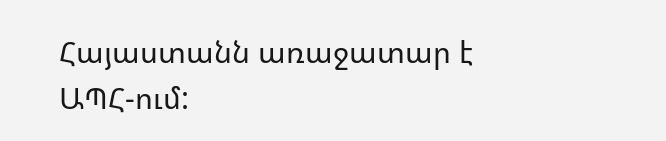Հայաստանն առաջատար է  ԱՊՀ-ում: